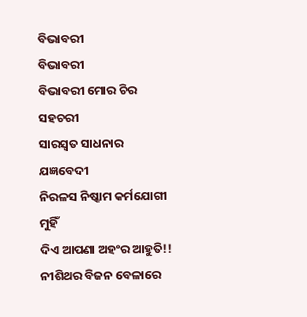ବିଭାବରୀ
ବିଭାବରୀ
ବିଭାବରୀ ମୋର ଚିର ସହଚରୀ
ସାରସ୍ଵତ ସାଧନାର ଯଜ୍ଞବେଦୀ
ନିରଳସ ନିଷ୍କାମ କର୍ମଯୋଗୀ ମୁହିଁ
ଦିଏ ଆପଣା ଅହଂର ଆହୁତି!!
ନୀଶିଥର ବିଜନ ବେଳାରେ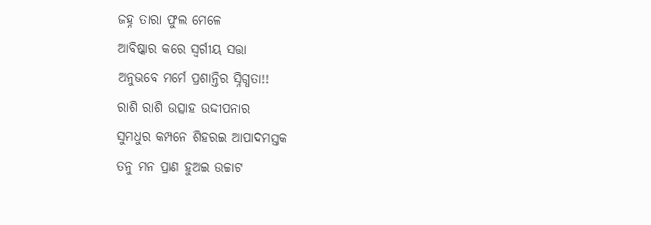ଜହ୍ନ ତାରା ଫୁଲ ମେଳେ
ଆବିଷ୍କାର କରେ ସ୍ଵର୍ଗୀୟ ସତ୍ତା
ଅନୁଭବେ ମର୍ମେ ପ୍ରଶାନ୍ତିର ସ୍ନିଗ୍ଧତା!!
ରାଶି ରାଶି ଉତ୍ସାହ ଉଦ୍ଦୀପନାର
ସୁମଧୁର କମ୍ପନେ ଶିହରଇ ଆପାଦମସ୍ତକ
ତନୁ ମନ ପ୍ରାଣ ହୁଅଇ ଉଚ୍ଚାଟ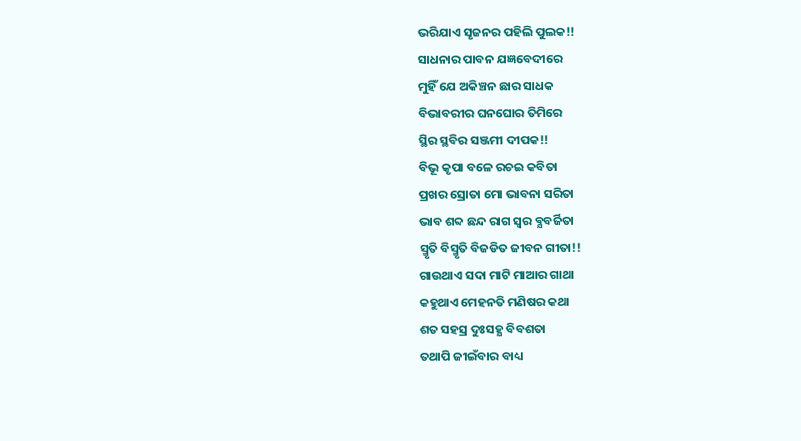ଭରିଯାଏ ସୃଜନର ପହିଲି ପୁଲକ!!
ସାଧନାର ପାବନ ଯଜ୍ଞବେଦୀରେ
ମୁହିଁ ଯେ ଅକିଞ୍ଚନ ଛାର ସାଧକ
ବିଭାବରୀର ଘନଘୋର ତିମିରେ
ସ୍ଥିର ସ୍ଥବିର ସଞ୍ଜମୀ ଦୀପକ!!
ବିଭୂ କୃପା ବଳେ ରଚଇ କବିତା
ପ୍ରଖର ସ୍ରୋତା ମୋ ଭାବନା ସରିତା
ଭାବ ଶବ୍ଦ ଛନ୍ଦ ରାଗ ସ୍ବର ବ୍ଯବର୍ଜିତା
ସ୍ମୃତି ବିସ୍ମୃତି ବିଜଡିତ ଜୀବନ ଗୀତା!!
ଗାଉଥାଏ ସଦା ମାଟି ମାଆର ଗାଥା
କହୁଥାଏ ମେହନତି ମଣିଷର କଥା
ଶତ ସହସ୍ର ଦୁଃସହ୍ଯ ବିବଶତା
ତଥାପି ଜୀଇଁବାର ବାଧ୍ୟ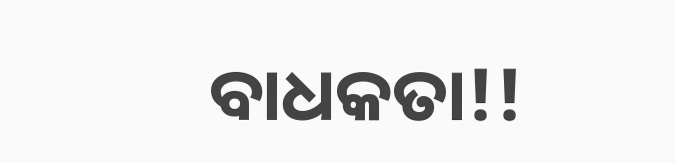ବାଧକତା!!